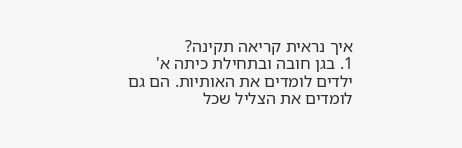איך נראית קריאה תקינה?
1. בגן חובה ובתחילת כיתה א' ילדים לומדים את האותיות. הם גם לומדים את הצליל שכל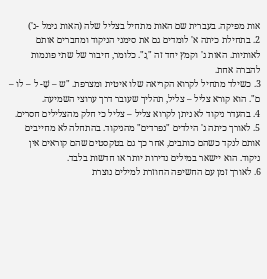אות מפיקה. בעברית שם האות מתחיל בצליל שלה (האות גימל -ג')
2. בתחילת כיתה א' לומדים גם את סימני הניקוד ומחברים אותם לאותיות. האות ג' וקמץ יחד זה "גָ". כלומר, חיבור של שתי פונמות להברה אחת.
3. כשילד מתחיל לקרוא הקריאה שלו איטית ומצרפת. "ש – שָׁ- ל – לו – ם". הוא קורא צליל – צליל, תהליך שעובר דרך ערוצי השמיעה.
4. בהעדר ניקוד לא ניתן לקרוא צליל – צליל כי חלק מהצלילים חסרים.
5. לאורך כיתה ג' הילדים "נפרדים" מהניקוד. בהתחלה לא מחייבים אותם לנקד כשהם כותבים, אחר כך גם בטקסטים שהם קוראים אין ניקוד. הוא יישאר במילים נדירות יותר או חדשות בלבד.
6. לאורך זמן עם החשיפה החוזרת למילים נוצרת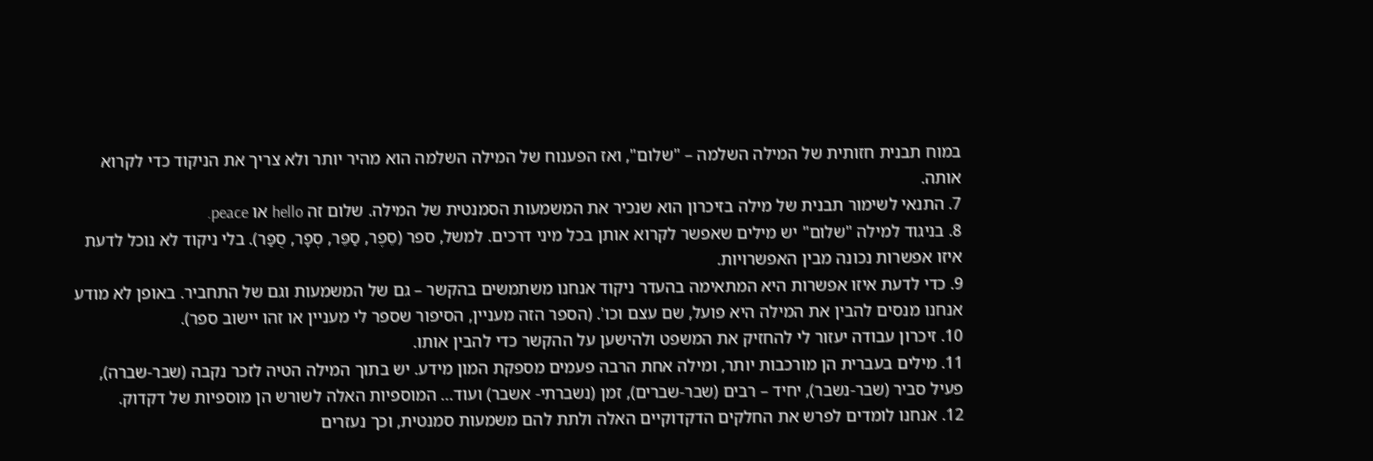במוח תבנית חזותית של המילה השלמה – "שלום", ואז הפענוח של המילה השלמה הוא מהיר יותר ולא צריך את הניקוד כדי לקרוא אותה.
7. התנאי לשימור תבנית של מילה בזיכרון הוא שנכיר את המשמעות הסמנטית של המילה. שלום זה hello או peace.
8. בניגוד למילה "שלום" יש מילים שאפשר לקרוא אותן בכל מיני דרכים. למשל, ספר (סֵפֶר, סַפֵּר, סְפָר, סֻפַּר). בלי ניקוד לא נוכל לדעת איזו אפשרות נכונה מבין האפשרויות.
9. כדי לדעת איזו אפשרות היא המתאימה בהעדר ניקוד אנחנו משתמשים בהקשר – גם של המשמעות וגם של התחביר. באופן לא מודע אנחנו מנסים להבין את המילה היא פועל, שם עצם וכו'. (הספר הזה מעניין, הסיפור שספר לי מעניין או זהו יישוב ספר).
10. זיכרון עבודה יעזור לי להחזיק את המשפט ולהישען על ההקשר כדי להבין אותו.
11. מילים בעברית הן מורכבות יותר, ומילה אחת הרבה פעמים מספקת המון מידע. יש בתוך המילה הטיה לזכר נקבה (שבר-שברה), פעיל סביר (שבר-נשבר), יחיד – רבים (שבר-שברים), זמן (נשברתי- אשבר) ועוד… המוספיות האלה לשורש הן מוספיות של דקדוק.
12. אנחנו לומדים לפרש את החלקים הדקדוקיים האלה ולתת להם משמעות סמנטית, וכך נעזרים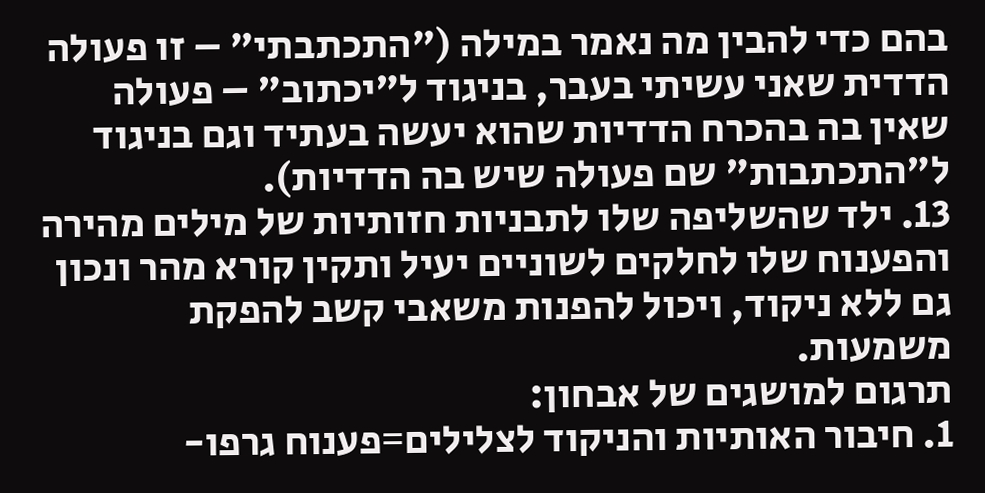בהם כדי להבין מה נאמר במילה ("התכתבתי" – זו פעולה הדדית שאני עשיתי בעבר, בניגוד ל"יכתוב" – פעולה שאין בה בהכרח הדדיות שהוא יעשה בעתיד וגם בניגוד ל"התכתבות" שם פעולה שיש בה הדדיות).
13. ילד שהשליפה שלו לתבניות חזותיות של מילים מהירה והפענוח שלו לחלקים לשוניים יעיל ותקין קורא מהר ונכון גם ללא ניקוד, ויכול להפנות משאבי קשב להפקת משמעות.
תרגום למושגים של אבחון:
1. חיבור האותיות והניקוד לצלילים=פענוח גרפו-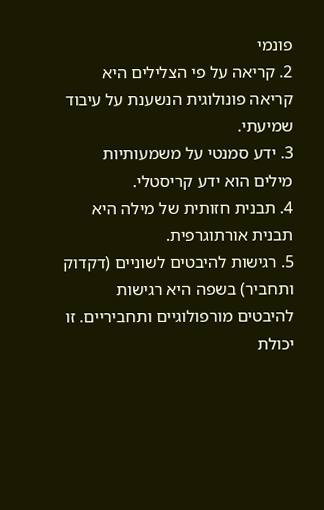פונמי
2. קריאה על פי הצלילים היא קריאה פונולוגית הנשענת על עיבוד שמיעתי.
3. ידע סמנטי על משמעותיות מילים הוא ידע קריסטלי.
4. תבנית חזותית של מילה היא תבנית אורתוגרפית.
5. רגישות להיבטים לשוניים (דקדוק ותחביר) בשפה היא רגישות להיבטים מורפולוגיים ותחביריים. זו יכולת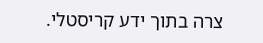צרה בתוך ידע קריסטלי.